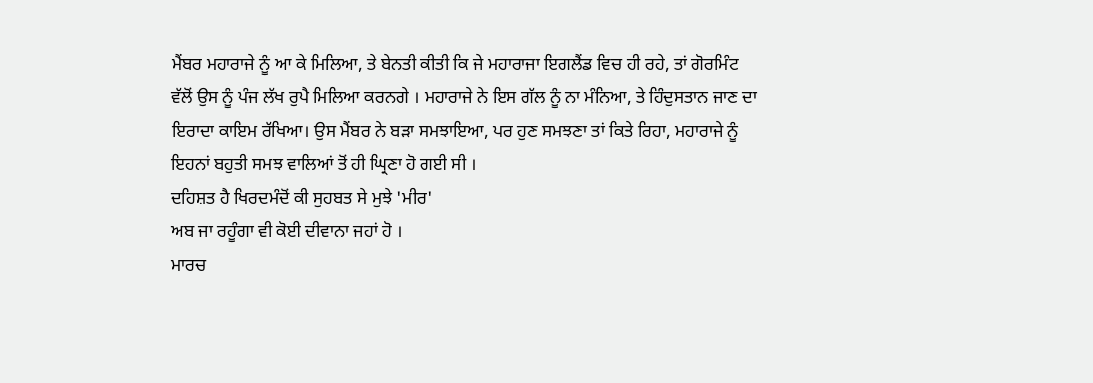ਮੈਂਬਰ ਮਹਾਰਾਜੇ ਨੂੰ ਆ ਕੇ ਮਿਲਿਆ, ਤੇ ਬੇਨਤੀ ਕੀਤੀ ਕਿ ਜੇ ਮਹਾਰਾਜਾ ਇਗਲੈਂਡ ਵਿਚ ਹੀ ਰਹੇ, ਤਾਂ ਗੋਰਮਿੰਟ ਵੱਲੋਂ ਉਸ ਨੂੰ ਪੰਜ ਲੱਖ ਰੁਪੈ ਮਿਲਿਆ ਕਰਨਗੇ । ਮਹਾਰਾਜੇ ਨੇ ਇਸ ਗੱਲ ਨੂੰ ਨਾ ਮੰਨਿਆ, ਤੇ ਹਿੰਦੁਸਤਾਨ ਜਾਣ ਦਾ ਇਰਾਦਾ ਕਾਇਮ ਰੱਖਿਆ। ਉਸ ਮੈਂਬਰ ਨੇ ਬੜਾ ਸਮਝਾਇਆ, ਪਰ ਹੁਣ ਸਮਝਣਾ ਤਾਂ ਕਿਤੇ ਰਿਹਾ, ਮਹਾਰਾਜੇ ਨੂੰ ਇਹਨਾਂ ਬਹੁਤੀ ਸਮਝ ਵਾਲਿਆਂ ਤੋਂ ਹੀ ਘ੍ਰਿਣਾ ਹੋ ਗਈ ਸੀ ।
ਦਹਿਸ਼ਤ ਹੈ ਖਿਰਦਮੰਦੋਂ ਕੀ ਸੁਹਬਤ ਸੇ ਮੁਝੇ 'ਮੀਰ'
ਅਬ ਜਾ ਰਹੂੰਗਾ ਵੀ ਕੋਈ ਦੀਵਾਨਾ ਜਹਾਂ ਹੋ ।
ਮਾਰਚ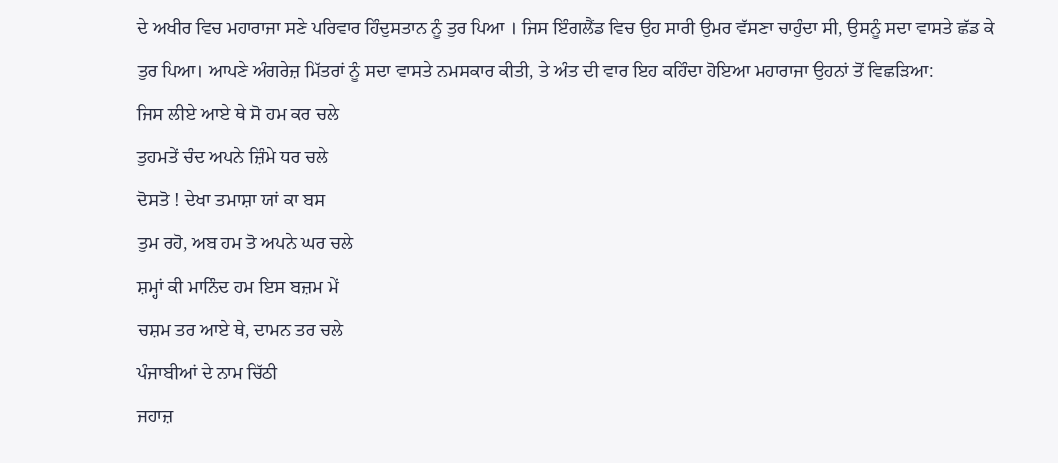ਦੇ ਅਖੀਰ ਵਿਚ ਮਹਾਰਾਜਾ ਸਣੇ ਪਰਿਵਾਰ ਹਿੰਦੁਸਤਾਨ ਨੂੰ ਤੁਰ ਪਿਆ । ਜਿਸ ਇੰਗਲੈਂਡ ਵਿਚ ਉਹ ਸਾਰੀ ਉਮਰ ਵੱਸਣਾ ਚਾਹੁੰਦਾ ਸੀ, ਉਸਨੂੰ ਸਦਾ ਵਾਸਤੇ ਛੱਡ ਕੇ ਤੁਰ ਪਿਆ। ਆਪਣੇ ਅੰਗਰੇਜ਼ ਮਿੱਤਰਾਂ ਨੂੰ ਸਦਾ ਵਾਸਤੇ ਨਮਸਕਾਰ ਕੀਤੀ, ਤੇ ਅੰਤ ਦੀ ਵਾਰ ਇਹ ਕਹਿੰਦਾ ਹੋਇਆ ਮਹਾਰਾਜਾ ਉਹਨਾਂ ਤੋਂ ਵਿਛੜਿਆ:
ਜਿਸ ਲੀਏ ਆਏ ਥੇ ਸੋ ਹਮ ਕਰ ਚਲੇ
ਤੁਹਮਤੇਂ ਚੰਦ ਅਪਨੇ ਜ਼ਿੰਮੇ ਧਰ ਚਲੇ
ਦੋਸਤੋ ! ਦੇਖਾ ਤਮਾਸ਼ਾ ਯਾਂ ਕਾ ਬਸ
ਤੁਮ ਰਹੋ, ਅਬ ਹਮ ਤੋ ਅਪਨੇ ਘਰ ਚਲੇ
ਸ਼ਮ੍ਹਾਂ ਕੀ ਮਾਨਿੰਦ ਹਮ ਇਸ ਬਜ਼ਮ ਮੇਂ
ਚਸ਼ਮ ਤਰ ਆਏ ਥੇ, ਦਾਮਨ ਤਰ ਚਲੇ
ਪੰਜਾਬੀਆਂ ਦੇ ਨਾਮ ਚਿੱਠੀ
ਜਹਾਜ਼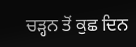ਚੜ੍ਹਨ ਤੋਂ ਕੁਛ ਦਿਨ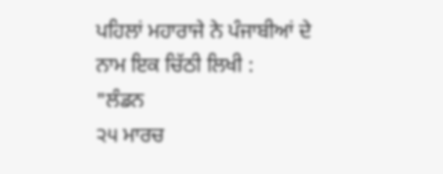ਪਹਿਲਾਂ ਮਹਾਰਾਜੇ ਨੇ ਪੰਜਾਬੀਆਂ ਦੇ ਨਾਮ ਇਕ ਚਿੱਠੀ ਲਿਖੀ :
"ਲੰਡਨ
੨੫ ਮਾਰਚ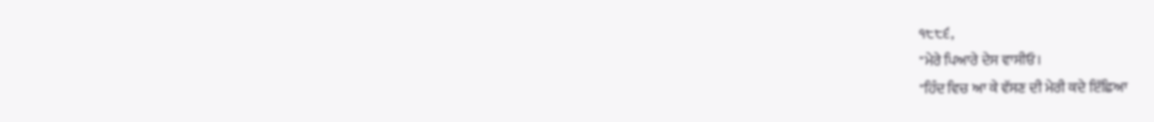੧੮੮੬,
"ਮੇਰੇ ਪਿਆਰੇ ਦੇਸ ਵਾਸੀਓ।
"ਹਿੰਦ ਵਿਚ ਆ ਕੇ ਵੱਸਣ ਦੀ ਮੇਰੀ ਕਦੇ ਇੱਛਿਆ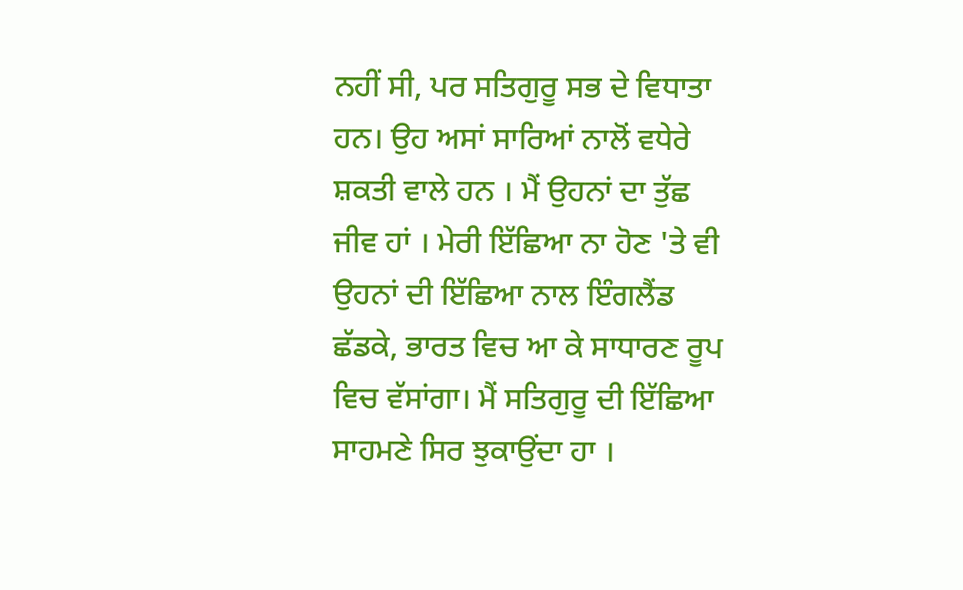ਨਹੀਂ ਸੀ, ਪਰ ਸਤਿਗੁਰੂ ਸਭ ਦੇ ਵਿਧਾਤਾ ਹਨ। ਉਹ ਅਸਾਂ ਸਾਰਿਆਂ ਨਾਲੋਂ ਵਧੇਰੇ ਸ਼ਕਤੀ ਵਾਲੇ ਹਨ । ਮੈਂ ਉਹਨਾਂ ਦਾ ਤੁੱਛ ਜੀਵ ਹਾਂ । ਮੇਰੀ ਇੱਛਿਆ ਨਾ ਹੋਣ 'ਤੇ ਵੀ ਉਹਨਾਂ ਦੀ ਇੱਛਿਆ ਨਾਲ ਇੰਗਲੈਂਡ ਛੱਡਕੇ, ਭਾਰਤ ਵਿਚ ਆ ਕੇ ਸਾਧਾਰਣ ਰੂਪ ਵਿਚ ਵੱਸਾਂਗਾ। ਮੈਂ ਸਤਿਗੁਰੂ ਦੀ ਇੱਛਿਆ ਸਾਹਮਣੇ ਸਿਰ ਝੁਕਾਉਂਦਾ ਹਾ ।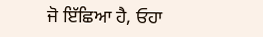ਜੋ ਇੱਛਿਆ ਹੈ, ਓਹਾ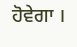ਹੋਵੇਗਾ ।